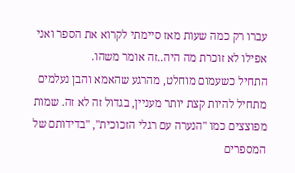עברו רק כמה שעות מאז סיימתי לקרוא את הספר ואני אפילו לא זוכרת מה היה..זה אומר משהו.
התחיל כשעמום מוחלט, מהרגע שהאמא והבן נעלמים מתחיל להיות קצת יותר מעניין, בגדול זה לא זה. שמות מפוצצים כמו "הנערה עם רגלי הזכוכית", "בדידותם של המספרים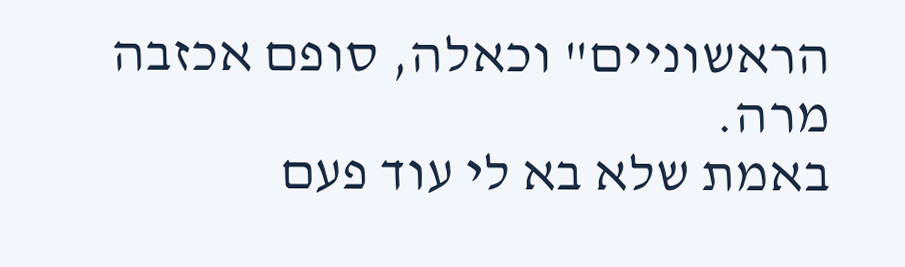הראשוניים" וכאלה, סופם אכזבה מרה.
באמת שלא בא לי עוד פעם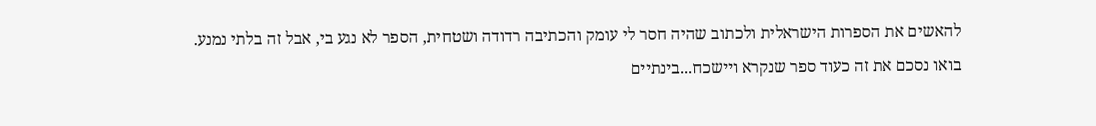להאשים את הספרות הישראלית ולכתוב שהיה חסר לי עומק והכתיבה רדודה ושטחית, הספר לא נגע בי, אבל זה בלתי נמנע.
בואו נסכם את זה כעוד ספר שנקרא ויישכח...בינתיים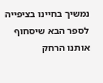נמשיך בחיינו בציפייה לספר הבא שיסחוף אותנו הרחק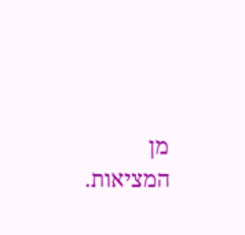מן המציאות.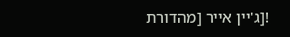![ג'יין אייר [מהדורת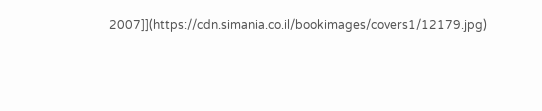2007]](https://cdn.simania.co.il/bookimages/covers1/12179.jpg)